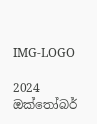IMG-LOGO

2024 ඔක්තෝබර්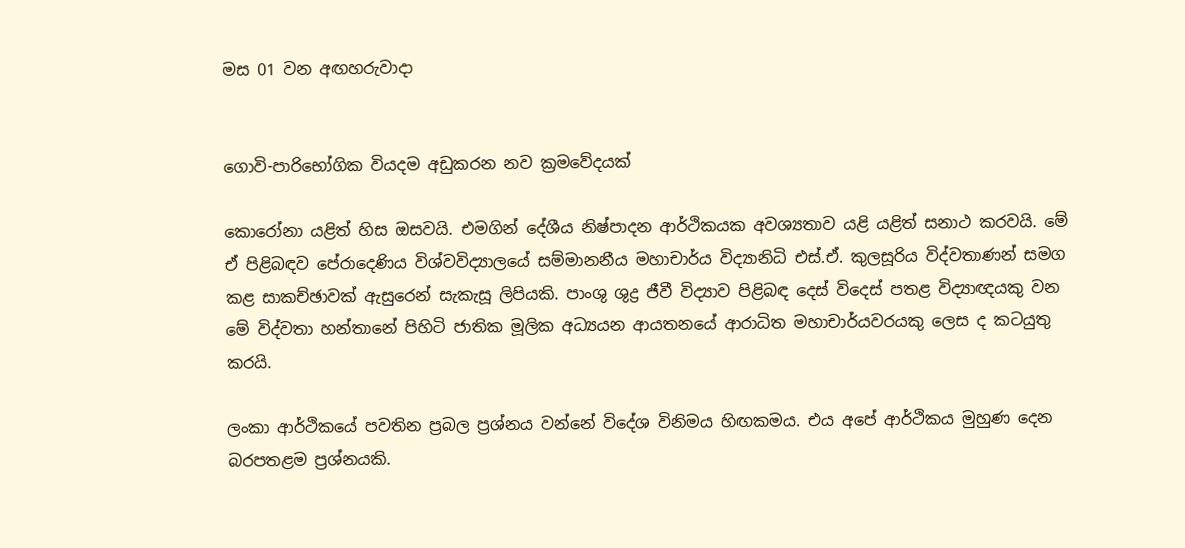මස 01 වන අඟහරුවාදා


ගොවි-පාරිභෝගික වියදම අඩුකරන නව ක්‍රමවේදයක්

කොරෝනා යළිත් හිස ඔසවයි. එමගින් දේශීය නිෂ්පාදන ආර්ථිකයක අවශ්‍යතාව යළි යළිත් සනාථ කරවයි. මේ ඒ පිළිබඳව පේරාදෙණිය විශ්වවිද්‍යාලයේ සම්මානනීය මහාචාර්ය විද්‍යානිධි එස්.ඒ. කුලසූරිය විද්වතාණන් සමග කළ සාකච්ඡාවක් ඇසුරෙන් සැකැසූ ලිපියකි. පාංශු ශුද්‍ර ජීවී විද්‍යාව පිළිබඳ දෙස් විදෙස් පතළ විද්‍යාඥයකු වන මේ විද්වතා හන්තානේ පිහිටි ජාතික මූලික අධ්‍යයන ආයතනයේ ආරාධිත මහාචාර්යවරයකු ලෙස ද කටයුතු කරයි.

ලංකා ආර්ථිකයේ පවතින ප්‍රබල ප්‍රශ්නය වන්නේ විදේශ විනිමය හිඟකමය. එය අපේ ආර්ථිකය මුහුණ දෙන බරපතළම ප්‍රශ්නයකි.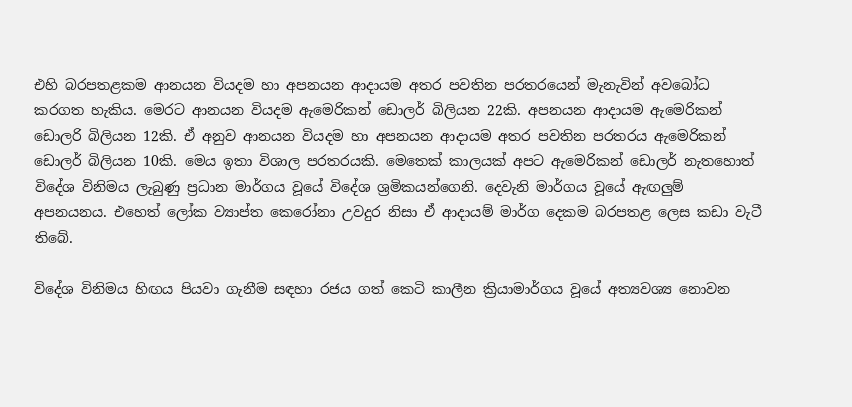එහි බරපතළකම ආනයන වියදම හා අපනයන ආදායම අතර පවතින පරතරයෙන් මැනැවින් අවබෝධ කරගත හැකිය. මෙරට ආනයන වියදම ඇමෙරිකන් ඩොලර් බිලියන 22කි. අපනයන ආදායම ඇමෙරිකන් ඩොලරි බිලියන 12කි. ඒ අනුව ආනයන වියදම හා අපනයන ආදායම අතර පවතින පරතරය ඇමෙරිකන් ඩොලර් බිලියන 10කි. මෙය ඉතා විශාල පරතරයකි. මෙතෙක් කාලයක් අපට ඇමෙරිකන් ඩොලර් නැතහොත් විදේශ විනිමය ලැබුණු ප්‍රධාන මාර්ගය වූයේ විදේශ ශ්‍රමිකයන්ගෙනි. දෙවැනි මාර්ගය වූයේ ඇඟලුම් අපනයනය. එහෙත් ලෝක ව්‍යාප්ත කෙරෝනා උවදුර නිසා ඒ ආදායම් මාර්ග දෙකම බරපතළ ලෙස කඩා වැටී තිබේ.

විදේශ විනිමය හිඟය පියවා ගැනීම සඳහා රජය ගත් කෙටි කාලීන ක්‍රියාමාර්ගය වූයේ අත්‍යවශ්‍ය නොවන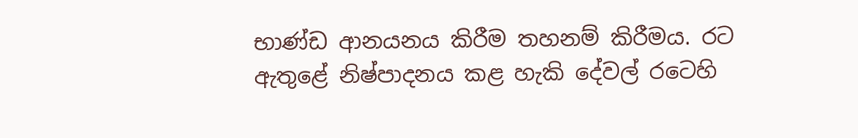භාණ්ඩ ආනයනය කිරීම තහනම් කිරීමය. රට ඇතුළේ නිෂ්පාදනය කළ හැකි දේවල් රටෙහි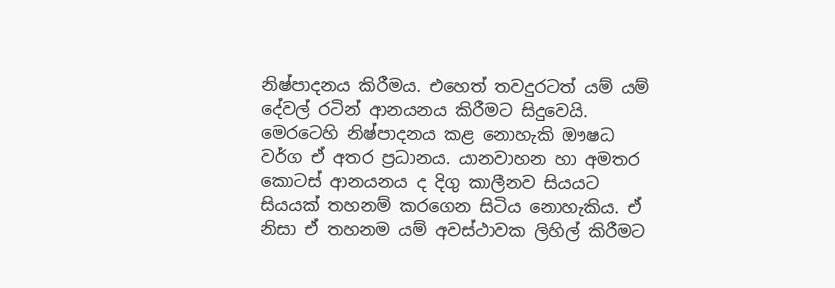නිෂ්පාදනය කිරීමය. එහෙත් තවදුරටත් යම් යම් දේවල් රටින් ආනයනය කිරීමට සිදුවෙයි. මෙරටෙහි නිෂ්පාදනය කළ නොහැකි ඖෂධ වර්ග ඒ අතර ප්‍රධානය. යානවාහන හා අමතර කොටස් ආනයනය ද දිගු කාලීනව සියයට සියයක් තහනම් කරගෙන සිටිය නොහැකිය. ඒ නිසා ඒ තහනම යම් අවස්ථාවක ලිහිල් කිරීමට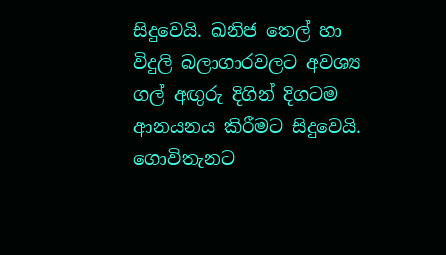සිදුවෙයි. ඛනිජ තෙල් හා විදුලි බලාගාරවලට අවශ්‍ය ගල් අඟුරු දිගින් දිගටම ආනයනය කිරීමට සිදුවෙයි. ගොවිතැනට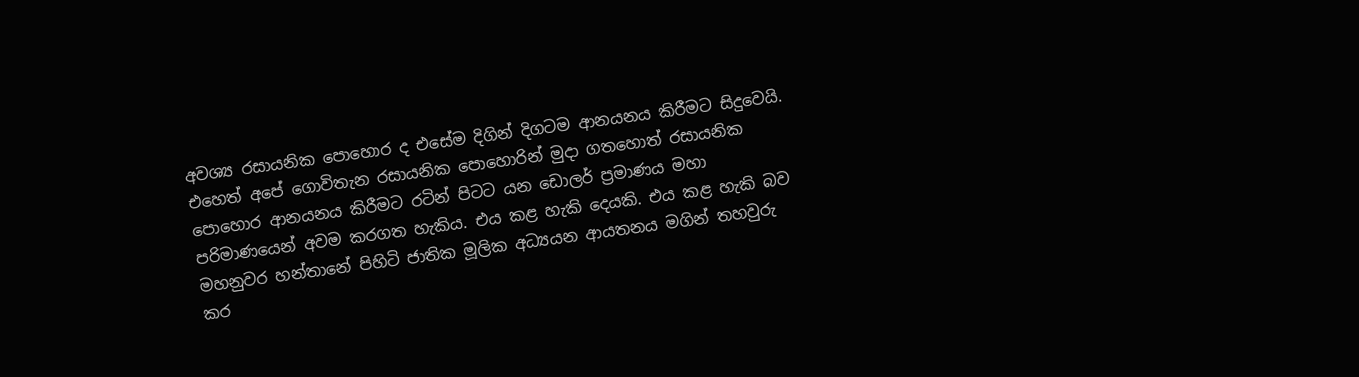අවශ්‍ය රසායනික පොහොර ද එසේම දිගින් දිගටම ආනයනය කිරීමට සිදුවෙයි. එහෙත් අපේ ගොවිතැන රසායනික පොහොරින් මුදා ගතහොත් රසායනික පොහොර ආනයනය කිරීමට රටින් පිටට යන ඩොලර් ප්‍රමාණය මහා පරිමාණයෙන් අවම කරගත හැකිය. එය කළ හැකි දෙයකි. එය කළ හැකි බව මහනුවර හන්තානේ පිහිටි ජාතික මූලික අධ්‍යයන ආයතනය මගින් තහවුරු කර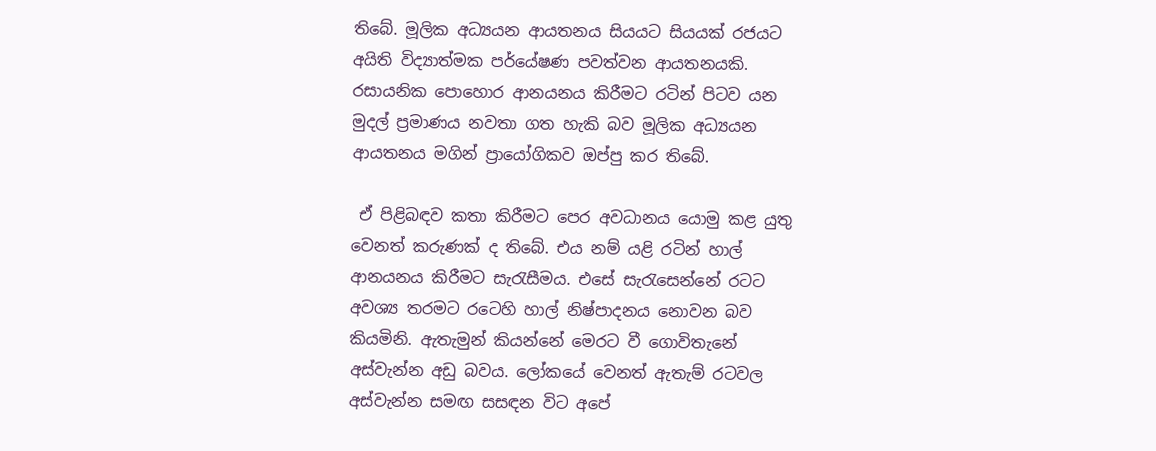තිබේ. මූලික අධ්‍යයන ආයතනය සියයට සියයක් රජයට අයිති විද්‍යාත්මක පර්යේෂණ පවත්වන ආයතනයකි. රසායනික පොහොර ආනයනය කිරීමට රටින් පිටව යන මුදල් ප්‍රමාණය නවතා ගත හැකි බව මූලික අධ්‍යයන ආයතනය මගින් ප්‍රායෝගිකව ඔප්පු කර තිබේ.

 ඒ පිළිබඳව කතා කිරීමට පෙර අවධානය යොමු කළ යුතු වෙනත් කරුණක් ද තිබේ. එය නම් යළි රටින් හාල් ආනයනය කිරීමට සැරැසීමය. එසේ සැරැසෙන්නේ රටට අවශ්‍ය තරමට රටෙහි හාල් නිෂ්පාදනය නොවන බව කියමිනි. ඇතැමුන් කියන්නේ මෙරට වී ගොවිතැනේ අස්වැන්න අඩු බවය. ලෝකයේ වෙනත් ඇතැම් රටවල අස්වැන්න සමඟ සසඳන විට අපේ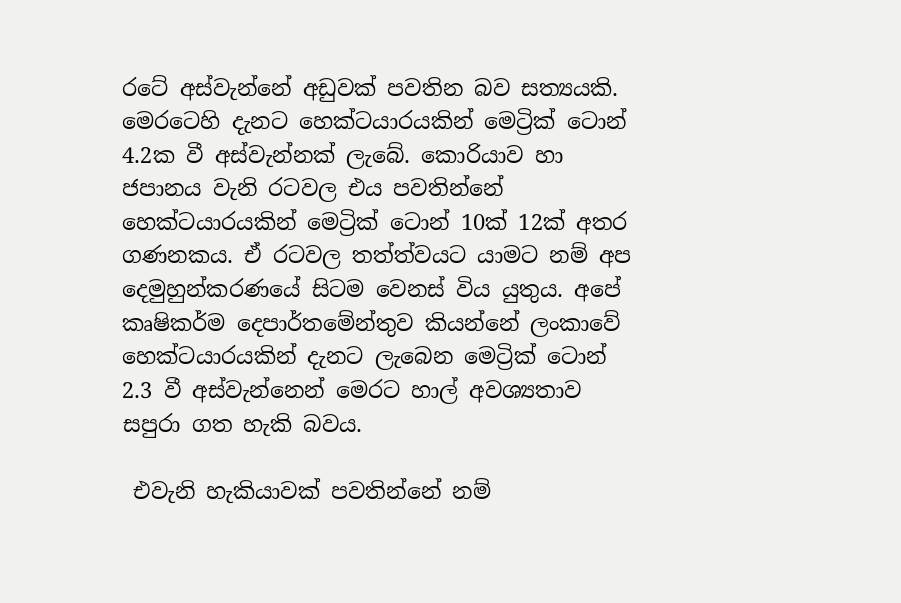රටේ අස්වැන්නේ අඩුවක් පවතින බව සත්‍යයකි.
මෙරටෙහි දැනට හෙක්ටයාරයකින් මෙට්‍රික් ටොන් 4.2ක වී අස්වැන්නක් ලැබේ. කොරියාව හා ජපානය වැනි රටවල එය පවතින්නේ හෙක්ටයාරයකින් මෙට්‍රික් ටොන් 10ක් 12ක් අතර ගණනකය. ඒ රටවල තත්ත්වයට යාමට නම් අප දෙමුහුන්කරණයේ සිටම වෙනස් විය යුතුය. අපේ කෘෂිකර්ම දෙපාර්තමේන්තුව කියන්නේ ලංකාවේ හෙක්ටයාරයකින් දැනට ලැබෙන මෙට්‍රික් ටොන් 2.3 වී අස්වැන්නෙන් මෙරට හාල් අවශ්‍යතාව සපුරා ගත හැකි බවය.

 එවැනි හැකියාවක් පවතින්නේ නම්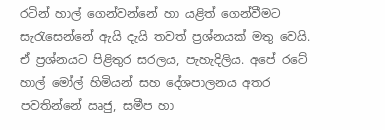රටින් හාල් ගෙන්වන්නේ හා යළිත් ගෙන්වීමට සැරැසෙන්නේ ඇයි දැයි තවත් ප්‍රශ්නයක් මතු වෙයි. ඒ ප්‍රශ්නයට පිළිතුර සරලය, පැහැදිලිය. අපේ රටේ හාල් මෝල් හිමියන් සහ දේශපාලනය අතර පවතින්නේ ඍජු, සමීප හා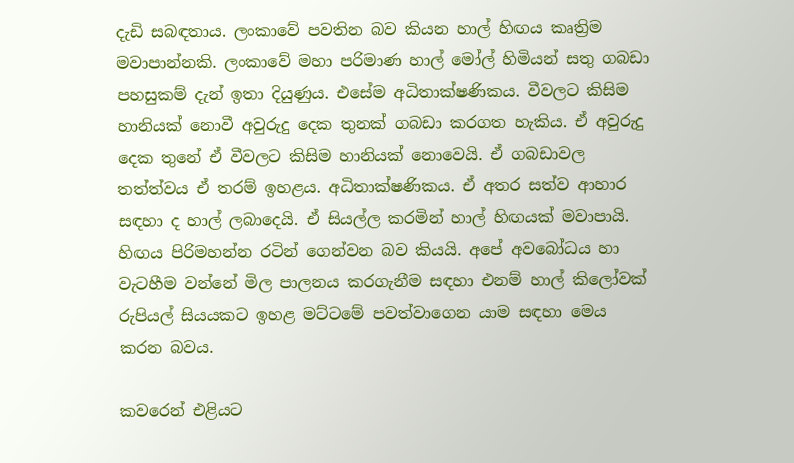දැඩි සබඳතාය. ලංකාවේ පවතින බව කියන හාල් හිඟය කෘත්‍රිම මවාපාන්නකි. ලංකාවේ මහා පරිමාණ හාල් මෝල් හිමියන් සතු ගබඩා පහසුකම් දැන් ඉතා දියුණුය. එසේම අධිතාක්ෂණිකය. වීවලට කිසිම හානියක් නොවී අවුරුදු දෙක තුනක් ගබඩා කරගත හැකිය. ඒ අවුරුදු දෙක තුනේ ඒ වීවලට කිසිම හානියක් නොවෙයි. ඒ ගබඩාවල තත්ත්වය ඒ තරම් ඉහළය. අධිතාක්ෂණිකය. ඒ අතර සත්ව ආහාර සඳහා ද හාල් ලබාදෙයි. ඒ සියල්ල කරමින් හාල් හිඟයක් මවාපායි. හිඟය පිරිමහන්න රටින් ගෙන්වන බව කියයි. අපේ අවබෝධය හා වැටහීම වන්නේ මිල පාලනය කරගැනීම සඳහා එනම් හාල් කිලෝවක් රුපියල් සියයකට ඉහළ මට්ටමේ පවත්වාගෙන යාම සඳහා මෙය කරන බවය.

කවරෙන් එළියට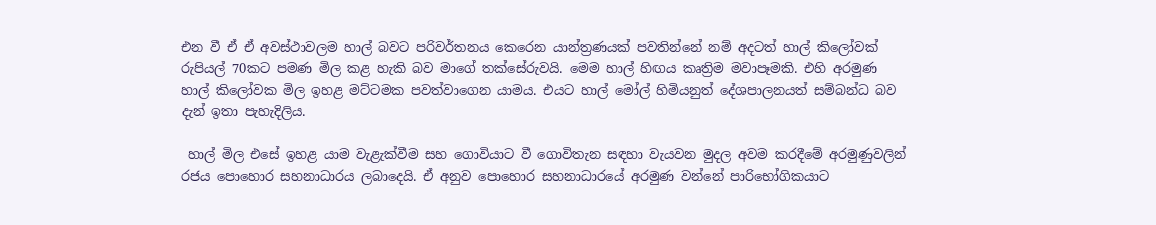එන වී ඒ ඒ අවස්ථාවලම හාල් බවට පරිවර්තනය කෙරෙන යාන්ත්‍රණයක් පවතින්නේ නම් අදටත් හාල් කිලෝවක් රුපියල් 70කට පමණ මිල කළ හැකි බව මාගේ තක්සේරුවයි. මෙම හාල් හිඟය කෘත්‍රිම මවාපෑමකි. එහි අරමුණ හාල් කිලෝවක මිල ඉහළ මට්ටමක පවත්වාගෙන යාමය. එයට හාල් මෝල් හිමියනුත් දේශපාලනයත් සම්බන්ධ බව දැන් ඉතා පැහැදිලිය.

 හාල් මිල එසේ ඉහළ යාම වැළැක්වීම සහ ගොවියාට වී ගොවිතැන සඳහා වැයවන මුදල අවම කරදීමේ අරමුණුවලින් රජය පොහොර සහනාධාරය ලබාදෙයි. ඒ අනුව පොහොර සහනාධාරයේ අරමුණ වන්නේ පාරිභෝගිකයාට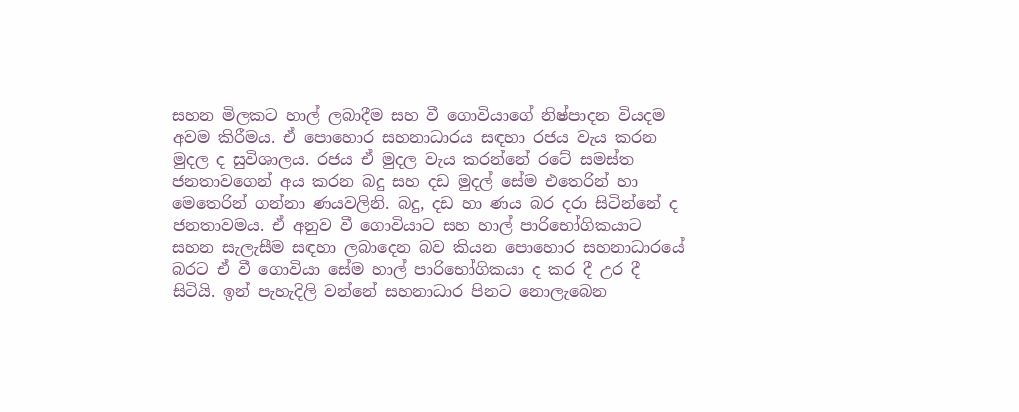සහන මිලකට හාල් ලබාදීම සහ වී ගොවියාගේ නිෂ්පාදන වියදම අවම කිරීමය. ඒ පොහොර සහනාධාරය සඳහා රජය වැය කරන මුදල ද සුවිශාලය. රජය ඒ මුදල වැය කරන්නේ රටේ සමස්ත ජනතාවගෙන් අය කරන බදු සහ දඩ මුදල් සේම එතෙරින් හා මෙතෙරින් ගන්නා ණයවලිනි. බදු, දඩ හා ණය බර දරා සිටින්නේ ද ජනතාවමය. ඒ අනුව වී ගොවියාට සහ හාල් පාරිභෝගිකයාට සහන සැලැසීම සඳහා ලබාදෙන බව කියන පොහොර සහනාධාරයේ බරට ඒ වී ගොවියා සේම හාල් පාරිභෝගිකයා ද කර දී උර දී සිටියි. ඉන් පැහැදිලි වන්නේ සහනාධාර පිනට නොලැබෙන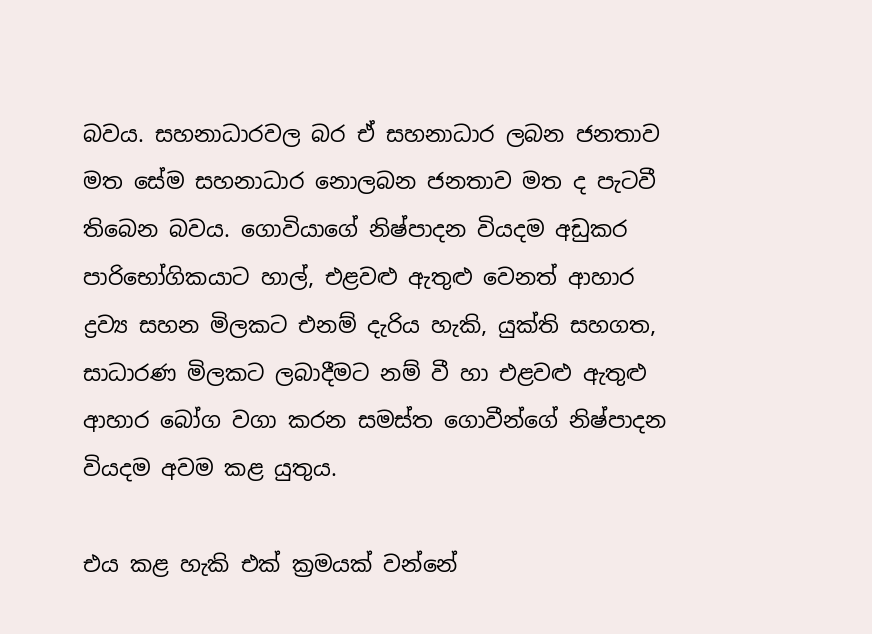බවය. සහනාධාරවල බර ඒ සහනාධාර ලබන ජනතාව මත සේම සහනාධාර නොලබන ජනතාව මත ද පැටවී තිබෙන බවය. ගොවියාගේ නිෂ්පාදන වියදම අඩුකර පාරිභෝගිකයාට හාල්, එළවළු ඇතුළු වෙනත් ආහාර ද්‍රව්‍ය සහන මිලකට එනම් දැරිය හැකි, යුක්ති සහගත, සාධාරණ මිලකට ලබාදීමට නම් වී හා එළවළු ඇතුළු ආහාර බෝග වගා කරන සමස්ත ගොවීන්ගේ නිෂ්පාදන වියදම අවම කළ යුතුය.

එය කළ හැකි එක් ක්‍රමයක් වන්නේ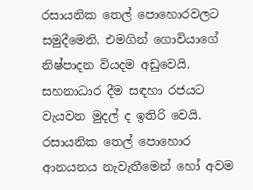රසායනික තෙල් පොහොරවලට සමුදීමෙනි. එමගින් ගොවියාගේ නිෂ්පාදන වියදම අඩුවෙයි. සහනාධාර දීම සඳහා රජයට වැයවන මුදල් ද ඉතිරි වෙයි. රසායනික තෙල් පොහොර ආනයනය නැවැතීමෙන් හෝ අවම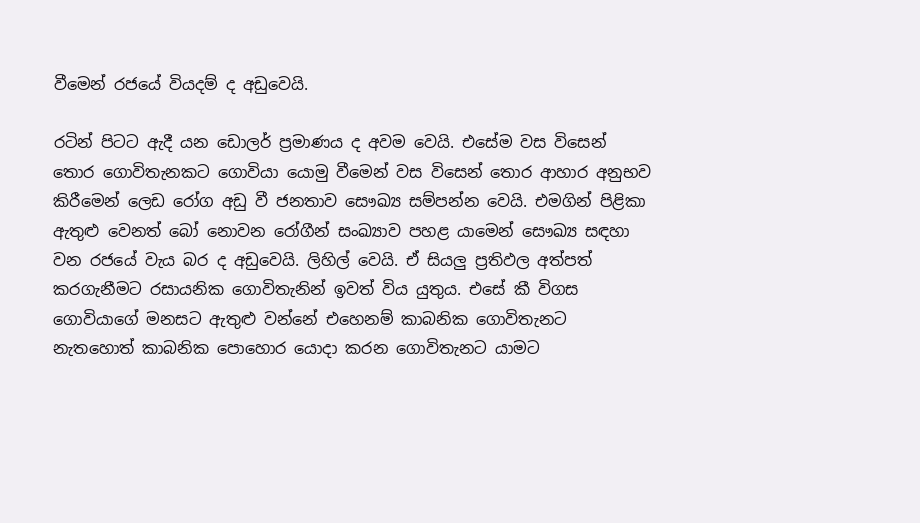වීමෙන් රජයේ වියදම් ද අඩුවෙයි.

රටින් පිටට ඇදී යන ඩොලර් ප්‍රමාණය ද අවම වෙයි. එසේම වස විසෙන් තොර ගොවිතැනකට ගොවියා යොමු වීමෙන් වස විසෙන් තොර ආහාර අනුභව කිරීමෙන් ලෙඩ රෝග අඩු වී ජනතාව සෞඛ්‍ය සම්පන්න වෙයි. එමගින් පිළිකා ඇතුළු වෙනත් බෝ නොවන රෝගීන් සංඛ්‍යාව පහළ යාමෙන් සෞඛ්‍ය සඳහා වන රජයේ වැය බර ද අඩුවෙයි. ලිහිල් වෙයි. ඒ සියලු ප්‍රතිඵල අත්පත් කරගැනීමට රසායනික ගොවිතැනින් ඉවත් විය යුතුය. එසේ කී විගස ගොවියාගේ මනසට ඇතුළු වන්නේ එහෙනම් කාබනික ගොවිතැනට නැතහොත් කාබනික පොහොර යොදා කරන ගොවිතැනට යාමට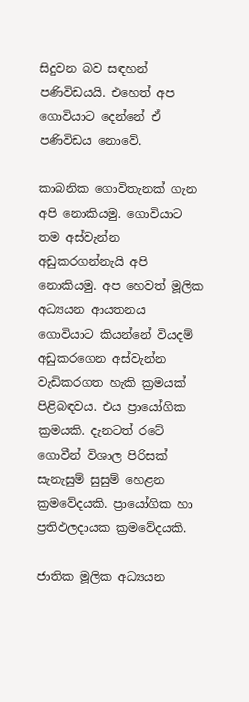සිදුවන බව සඳහන් පණිවිඩයයි. එහෙත් අප ගොවියාට දෙන්නේ ඒ පණිවිඩය නොවේ.

කාබනික ගොවිතැනක් ගැන අපි නොකියමු. ගොවියාට තම අස්වැන්න අඩුකරගන්නැයි අපි නොකියමු. අප හෙවත් මූලික අධ්‍යයන ආයතනය ගොවියාට කියන්නේ වියදම් අඩුකරගෙන අස්වැන්න වැඩිකරගත හැකි ක්‍රමයක් පිළිබඳවය. එය ප්‍රායෝගික ක්‍රමයකි. දැනටත් රටේ ගොවීන් විශාල පිරිසක් සැනැසුම් සුසුම් හෙළන ක්‍රමවේදයකි. ප්‍රායෝගික හා ප්‍රතිඵලදායක ක්‍රමවේදයකි.

ජාතික මූලික අධ්‍යයන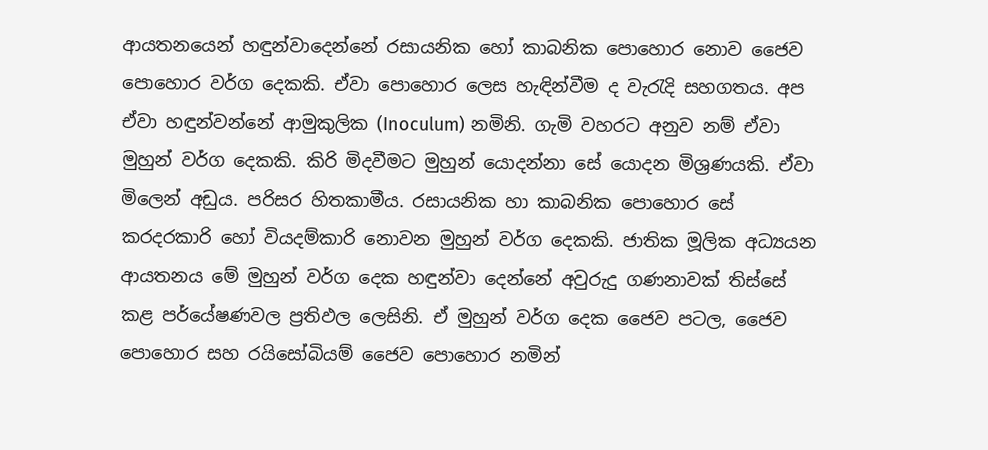ආයතනයෙන් හඳුන්වාදෙන්නේ රසායනික හෝ කාබනික පොහොර නොව ජෛව පොහොර වර්ග දෙකකි. ඒවා පොහොර ලෙස හැඳින්වීම ද වැරැදි සහගතය. අප ඒවා හඳුන්වන්නේ ආමුකුලික (Inoculum) නමිනි. ගැමි වහරට අනුව නම් ඒවා මුහුන් වර්ග දෙකකි. කිරි මිදවීමට මුහුන් යොදන්නා සේ යොදන මිශ්‍රණයකි. ඒවා මිලෙන් අඩුය. පරිසර හිතකාමීය. රසායනික හා කාබනික පොහොර සේ කරදරකාරි හෝ වියදම්කාරි නොවන මුහුන් වර්ග දෙකකි. ජාතික මූලික අධ්‍යයන ආයතනය මේ මුහුන් වර්ග දෙක හඳුන්වා දෙන්නේ අවුරුදු ගණනාවක් තිස්සේ කළ පර්යේෂණවල ප්‍රතිඵල ලෙසිනි. ඒ මුහුන් වර්ග දෙක ජෛව පටල, ජෛව පොහොර සහ රයිසෝබියම් ජෛව පොහොර නමින්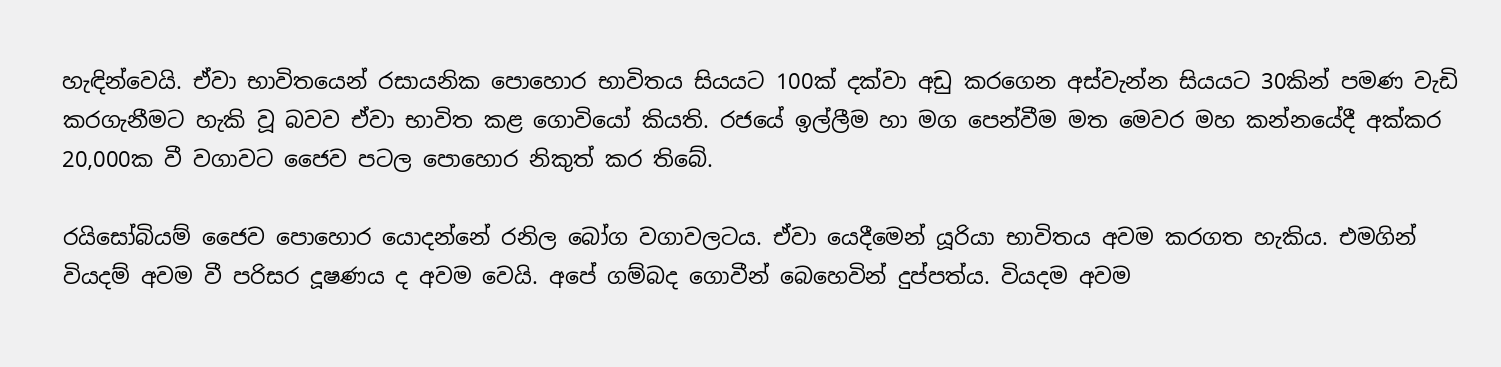හැඳින්වෙයි. ඒවා භාවිතයෙන් රසායනික පොහොර භාවිතය සියයට 100ක් දක්වා අඩු කරගෙන අස්වැන්න සියයට 30කින් පමණ වැඩි කරගැනීමට හැකි වූ බවව ඒවා භාවිත කළ ගොවියෝ කියති. රජයේ ඉල්ලීම හා මග පෙන්වීම මත මෙවර මහ කන්නයේදී අක්කර 20,000ක වී වගාවට ජෛව පටල පොහොර නිකුත් කර තිබේ.

රයිසෝබියම් ජෛව පොහොර යොදන්නේ රනිල බෝග වගාවලටය. ඒවා යෙදීමෙන් යූරියා භාවිතය අවම කරගත හැකිය. එමගින් වියදම් අවම වී පරිසර දූෂණය ද අවම වෙයි. අපේ ගම්බද ගොවීන් බෙහෙවින් දුප්පත්ය. වියදම අවම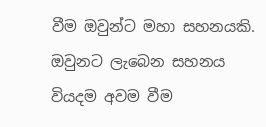වීම ඔවුන්ට මහා සහනයකි. ඔවුනට ලැබෙන සහනය වියදම අවම වීම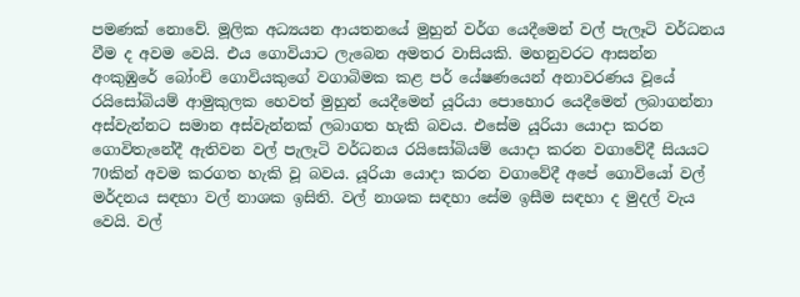පමණක් නොවේ. මූලික අධ්‍යයන ආයතනයේ මුහුන් වර්ග යෙදීමෙන් වල් පැලෑටි වර්ධනය වීම ද අවම වෙයි. එය ගොවියාට ලැබෙන අමතර වාසියකි. මහනුවරට ආසන්න අංකුඹුරේ බෝංචි ගොවියකුගේ වගාබිමක කළ පර් යේෂණයෙන් අනාවරණය වූයේ රයිසෝබියම් ආමුකුලක හෙවත් මුහුන් යෙදීමෙන් යූරියා පොහොර යෙදීමෙන් ලබාගන්නා අස්වැන්නට සමාන අස්වැන්නක් ලබාගත හැකි බවය. එසේම යූරියා යොදා කරන ගොවිතැනේදී ඇතිවන වල් පැලෑටි වර්ධනය රයිසෝබියම් යොදා කරන වගාවේදී සියයට 70කින් අවම කරගත හැකි වූ බවය. යූරියා යොදා කරන වගාවේදී අපේ ගොවියෝ වල් මර්දනය සඳහා වල් නාශක ඉසිති. වල් නාශක සඳහා සේම ඉසීම සඳහා ද මුදල් වැය වෙයි. වල්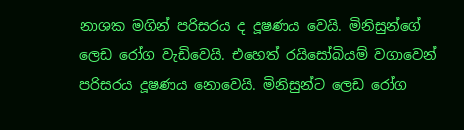නාශක මගින් පරිසරය ද දූෂණය වෙයි. මිනිසුන්ගේ ලෙඩ රෝග වැඩිවෙයි. එහෙත් රයිසෝබියම් වගාවෙන් පරිසරය දූෂණය නොවෙයි. මිනිසුන්ට ලෙඩ රෝග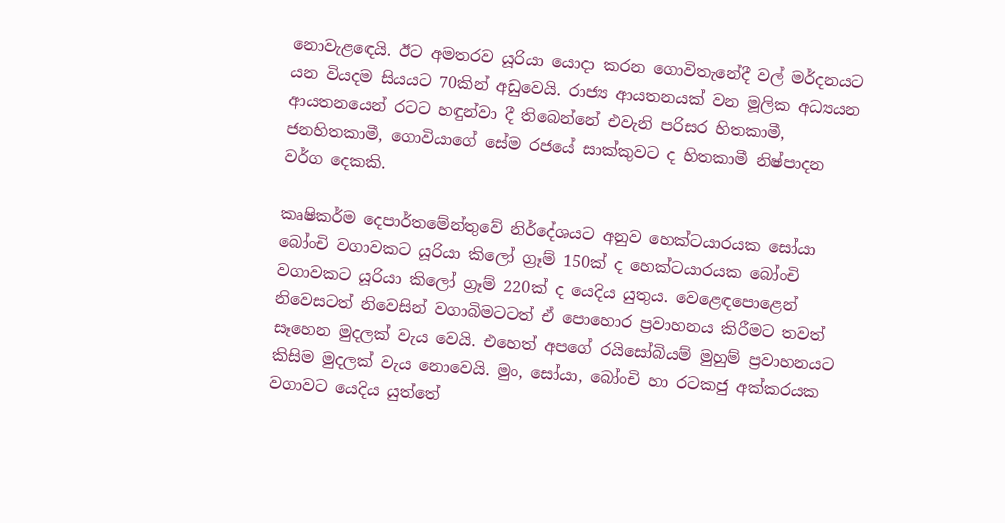නොවැළඳෙයි. ඊට අමතරව යූරියා යොදා කරන ගොවිතැනේදී වල් මර්දනයට යන වියදම සියයට 70කින් අඩුවෙයි. රාජ්‍ය ආයතනයක් වන මූලික අධ්‍යයන ආයතනයෙන් රටට හඳුන්වා දී තිබෙන්නේ එවැනි පරිසර හිතකාමී, ජනහිතකාමී, ගොවියාගේ සේම රජයේ සාක්කුවට ද හිතකාමී නිෂ්පාදන වර්ග දෙකකි.

කෘෂිකර්ම දෙපාර්තමේන්තුවේ නිර්දේශයට අනුව හෙක්ටයාරයක සෝයා බෝංචි වගාවකට යූරියා කිලෝ ග්‍රෑම් 150ක් ද හෙක්ටයාරයක බෝංචි වගාවකට යූරියා කිලෝ ග්‍රෑම් 220ක් ද යෙදිය යුතුය. වෙළෙඳපොළෙන් නිවෙසටත් නිවෙසින් වගාබිමටටත් ඒ පොහොර ප්‍රවාහනය කිරීමට තවත් සෑහෙන මුදලක් වැය වෙයි. එහෙත් අපගේ රයිසෝබියම් මුහුම් ප්‍රවාහනයට කිසිම මුදලක් වැය නොවෙයි. මුං, සෝයා, බෝංචි හා රටකජු අක්කරයක වගාවට යෙදිය යුත්තේ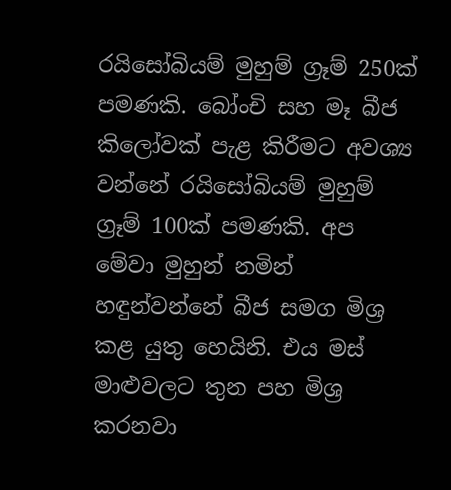රයිසෝබියම් මුහුම් ග්‍රෑම් 250ක් පමණකි. බෝංචි සහ මෑ බීජ කිලෝවක් පැළ කිරීමට අවශ්‍ය වන්නේ රයිසෝබියම් මුහුම් ග්‍රෑම් 100ක් පමණකි. අප මේවා මුහුන් නමින් හඳුන්වන්නේ බීජ සමග මිශ්‍ර කළ යුතු හෙයිනි. එය මස් මාළුවලට තුන පහ මිශ්‍ර කරනවා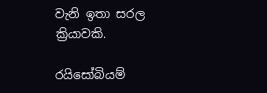වැනි ඉතා සරල ක්‍රියාවකි.

රයිසෝබියම්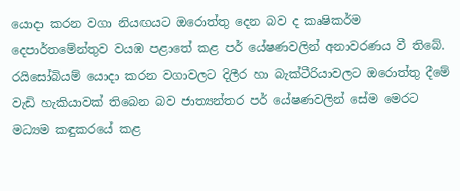යොදා කරන වගා නියඟයට ඔරොත්තු දෙන බව ද කෘෂිකර්ම දෙපාර්තමේන්තුව වයඹ පළාතේ කළ පර් යේෂණවලින් අනාවරණය වී තිබේ. රයිසෝබියම් යොදා කරන වගාවලට දිලීර හා බැක්ටීරියාවලට ඔරොත්තු දීමේ වැඩි හැකියාවක් තිබෙන බව ජාත්‍යන්තර පර් යේෂණවලින් සේම මෙරට මධ්‍යම කඳුකරයේ කළ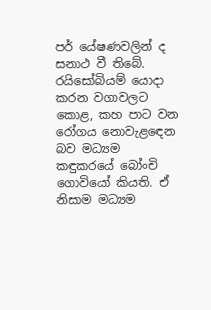පර් යේෂණවලින් ද සනාථ වී තිබේ. රයිසෝබියම් යොදා කරන වගාවලට කොළ, කහ පාට වන රෝගය නොවැළඳෙන බව මධ්‍යම කඳුකරයේ බෝංචි ගොවියෝ කියති. ඒ නිසාම මධ්‍යම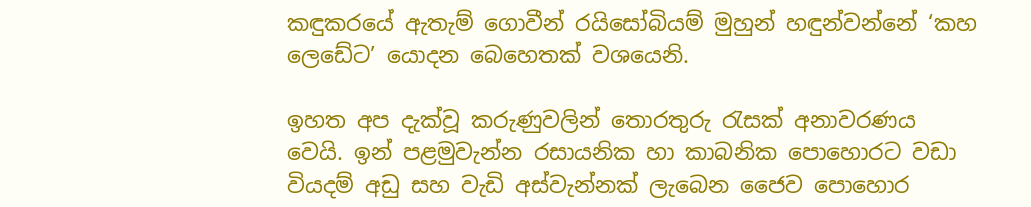කඳුකරයේ ඇතැම් ගොවීන් රයිසෝබියම් මුහුන් හඳුන්වන්නේ ‘කහ ලෙඩේට’ යොදන බෙහෙතක් වශයෙනි.

ඉහත අප දැක්වූ කරුණුවලින් තොරතුරු රැසක් අනාවරණය වෙයි. ඉන් පළමුවැන්න රසායනික හා කාබනික පොහොරට වඩා වියදම් අඩු සහ වැඩි අස්වැන්නක් ලැබෙන ජෛව පොහොර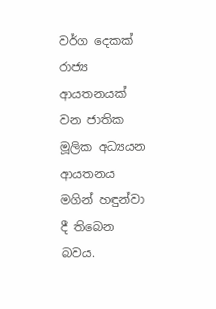වර්ග දෙකක් රාජ්‍ය ආයතනයක් වන ජාතික මූලික අධ්‍යයන ආයතනය මගින් හඳුන්වා දී තිබෙන බවය.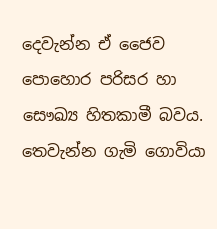දෙවැන්න ඒ ජෛව පොහොර පරිසර හා සෞඛ්‍ය හිතකාමී බවය. තෙවැන්න ගැමි ගොවියා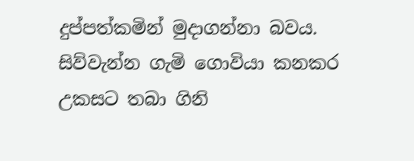දුප්පත්කමින් මුදාගන්නා බවය. සිව්වැන්න ගැමි ගොවියා කනකර උකසට තබා ගිනි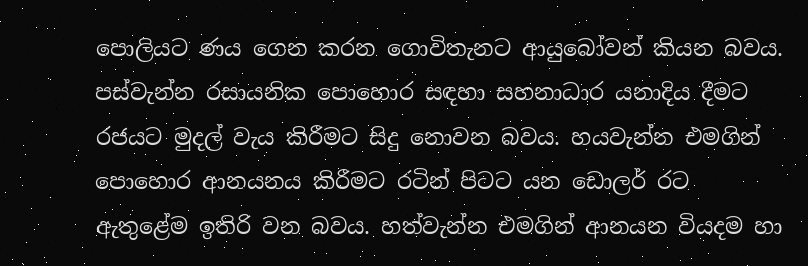පොලියට ණය ගෙන කරන ගොවිතැනට ආයුබෝවන් කියන බවය. පස්වැන්න රසායනික පොහොර සඳහා සහනාධාර යනාදිය දීමට රජයට මුදල් වැය කිරීමට සිදු නොවන බවය. හයවැන්න එමගින් පොහොර ආනයනය කිරීමට රටින් පිටට යන ඩොලර් රට ඇතුළේම ඉතිරි වන බවය. හත්වැන්න එමගින් ආනයන වියදම හා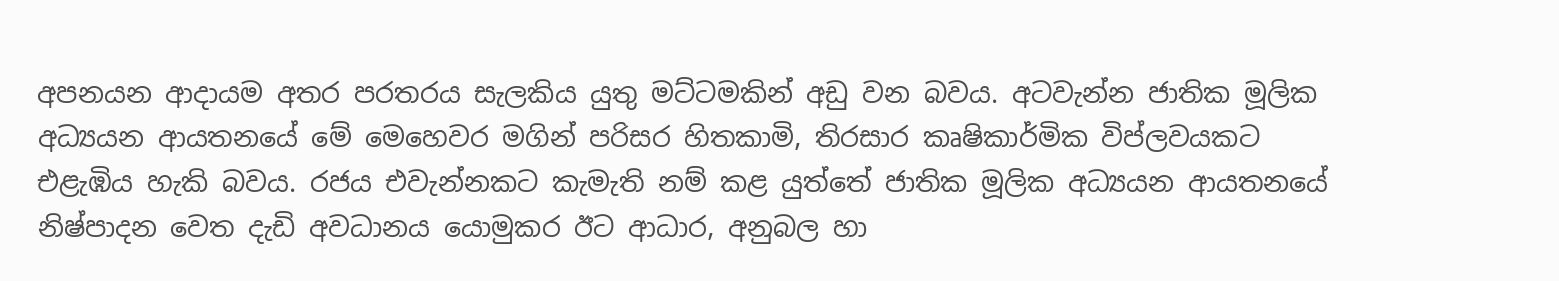අපනයන ආදායම අතර පරතරය සැලකිය යුතු මට්ටමකින් අඩු වන බවය. අටවැන්න ජාතික මූලික අධ්‍යයන ආයතනයේ මේ මෙහෙවර මගින් පරිසර හිතකාමි, තිරසාර කෘෂිකාර්මික විප්ලවයකට එළැඹිය හැකි බවය. රජය එවැන්නකට කැමැති නම් කළ යුත්තේ ජාතික මූලික අධ්‍යයන ආයතනයේ නිෂ්පාදන වෙත දැඩි අවධානය යොමුකර ඊට ආධාර, අනුබල හා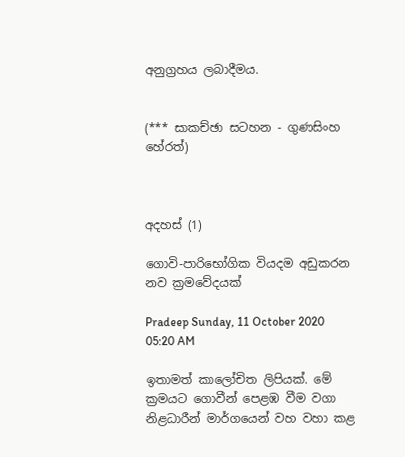අනුග්‍රහය ලබාදීමය.


(*** සාකච්ඡා සටහන - ගුණසිංහ හේරත්)



අදහස් (1)

ගොවි-පාරිභෝගික වියදම අඩුකරන නව ක්‍රමවේදයක්

Pradeep Sunday, 11 October 2020 05:20 AM

ඉතාමත් කාලෝචිත ලිපියක්. මේ ක්‍රමයට ගොවීන් පෙළඹ වීම වගා නිළධාරීන් මාර්ගයෙන් වහ වහා කළ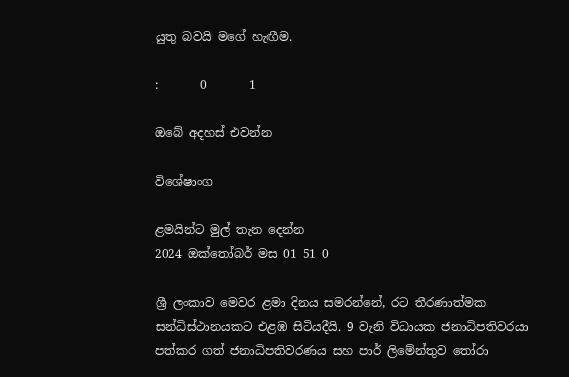යුතු බවයි මගේ හැඟීම.

:       0       1

ඔබේ අදහස් එවන්න

විශේෂාංග

ළමයින්ට මුල් තැන දෙන්න
2024 ඔක්තෝබර් මස 01 51 0

ශ්‍රී ලංකාව මෙවර ළමා දිනය සමරන්නේ, රට තීරණාත්මක සන්ධිස්ථානයකට එළඹ සිටියදීයි. 9 වැනි විධායක ජනාධිපතිවරයා පත්කර ගත් ජනාධිපතිවරණය සහ පාර් ලිමේන්තුව තෝරා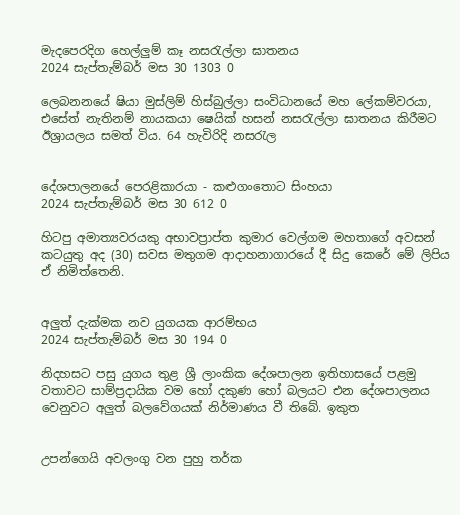මැදපෙරදිග හෙල්ලුම් කෑ නසරැල්ලා ඝාතනය
2024 සැප්තැම්බර් මස 30 1303 0

ලෙබනනයේ ෂියා මුස්ලිම් හිස්බුල්ලා සංවිධානයේ මහ ලේකම්වරයා, එසේත් නැතිනම් නායකයා ෂෙයික් හසන් නසරැල්ලා ඝාතනය කිරීමට ඊශ්‍රායලය සමත් විය. 64 හැවිරිදි නසරැල


දේශපාලනයේ පෙරළිකාරයා - කළුගංතොට සිංහයා
2024 සැප්තැම්බර් මස 30 612 0

හිටපු අමාත්‍යවරයකු අභාවප්‍රාප්ත කුමාර වෙල්ගම මහතාගේ අවසන් කටයුතු අද (30) සවස මතුගම ආදාහනාගාරයේ දී සිදු කෙරේ මේ ලිපිය ඒ නිමිත්තෙනි.


අලුත් දැක්මක නව යුගයක ආරම්භය
2024 සැප්තැම්බර් මස 30 194 0

නිදහසට පසු යුගය තුළ ශ්‍රී ලාංකික දේශපාලන ඉතිහාසයේ පළමු වතාවට සාම්ප්‍රදායික වම හෝ දකුණ හෝ බලයට එන දේශපාලනය වෙනුවට අලුත් බලවේගයක් නිර්මාණය වී තිබේ. ඉකුත


උපන්ගෙයි අවලංගු වන පුහු තර්ක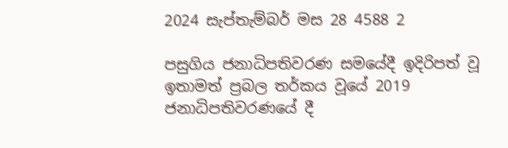2024 සැප්තැම්බර් මස 28 4588 2

පසුගිය ජනාධිපතිවරණ සමයේදී ඉදිරිපත් වූ ඉතාමත් ප්‍රබල තර්කය වූයේ 2019 ජනාධිපතිවරණයේ දී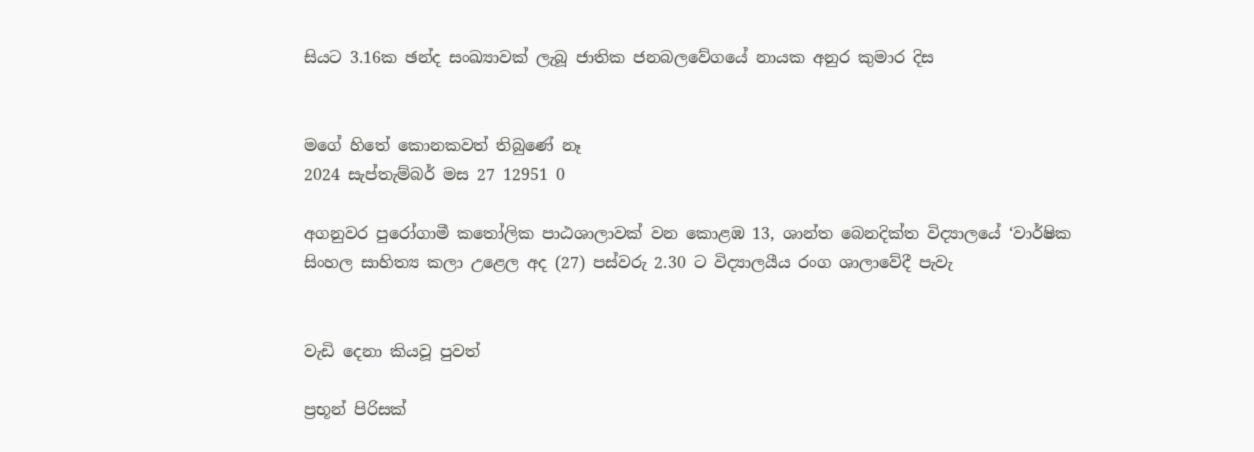සියට 3.16ක ඡන්ද සංඛ්‍යාවක් ලැබූ ජාතික ජනබලවේගයේ නායක අනුර කුමාර දිස


මගේ හිතේ කොනකවත් තිබුණේ නෑ
2024 සැප්තැම්බර් මස 27 12951 0

අගනුවර පුරෝගාමී කතෝලික පාඨශාලාවක් වන කොළඹ 13, ශාන්ත බෙනදික්ත විද්‍යාලයේ ‘වාර්ෂික සිංහල සාහිත්‍ය කලා උළෙල අද (27) පස්වරු 2.30 ට විද්‍යාලයීය රංග ශාලාවේදී පැවැ


වැඩි දෙනා කියවූ පුවත්

ප්‍රභූන් පිරිසක්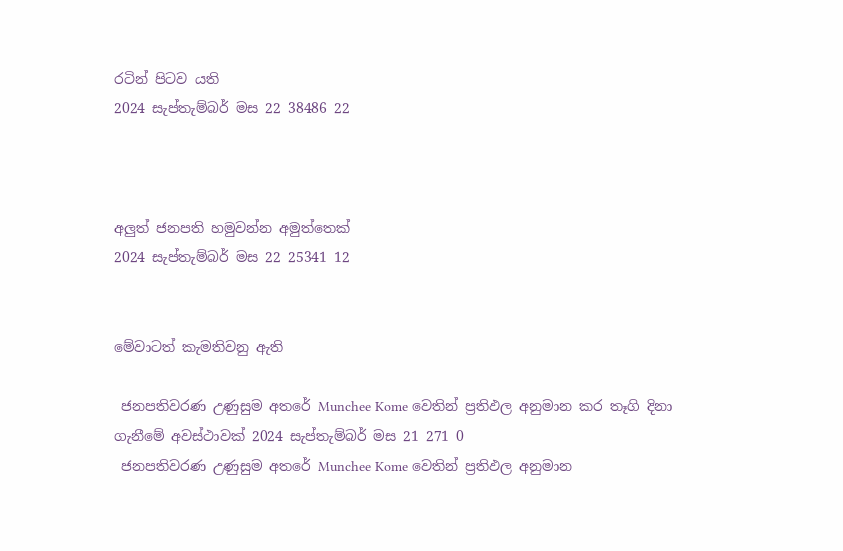රටින් පිටව යති
2024 සැප්තැම්බර් මස 22 38486 22



අලුත් ජනපති හමුවන්න අමුත්තෙක්
2024 සැප්තැම්බර් මස 22 25341 12


මේවාටත් කැමතිවනු ඇති

 ජනපතිවරණ උණුසුම අතරේ Munchee Kome වෙතින් ප්‍රතිඵල අනුමාන කර තෑගි දිනා ගැනීමේ අවස්ථාවක් 2024 සැප්තැම්බර් මස 21 271 0
 ජනපතිවරණ උණුසුම අතරේ Munchee Kome වෙතින් ප්‍රතිඵල අනුමාන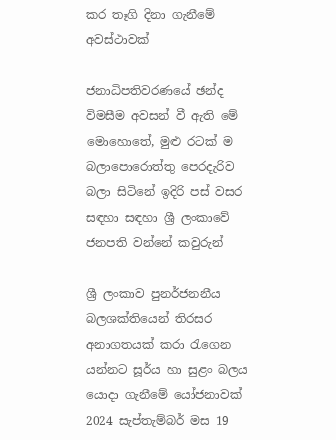කර තෑගි දිනා ගැනීමේ අවස්ථාවක්

ජනාධිපතිවරණයේ ඡන්ද විමසීම අවසන් වී ඇති මේ මොහොතේ, මුළු රටක් ම බලාපොරොත්තු පෙරදැරිව බලා සිටිනේ ඉදිරි පස් වසර සඳහා සඳහා ශ්‍රී ලංකාවේ ජනපති වන්නේ කවුරුන්

ශ්‍රී ලංකාව පුනර්ජනනීය බලශක්තියෙන් තිරසර අනාගතයක් කරා රැගෙන යන්නට සූර්ය හා සුළං බලය යොදා ගැනීමේ යෝජනාවක් 2024 සැප්තැම්බර් මස 19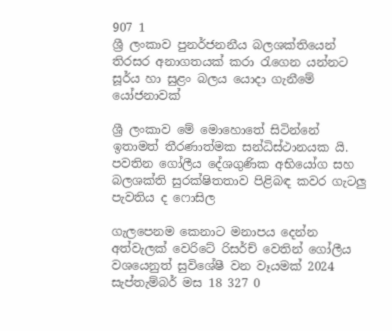907 1
ශ්‍රී ලංකාව පුනර්ජනනීය බලශක්තියෙන් තිරසර අනාගතයක් කරා රැගෙන යන්නට සූර්ය හා සුළං බලය යොදා ගැනීමේ යෝජනාවක්

ශ්‍රී ලංකාව මේ මොහොතේ සිටින්නේ ඉතාමත් තීරණාත්මක සන්ධිස්ථානයක යි. පවතින ගෝලීය දේශගුණික අභියෝග සහ බලශක්ති සුරක්ෂිතතාව පිළිබඳ කවර ගැටලු පැවතිය ද ෆොසිල

ගැලපෙනම කෙනාට මනාපය දෙන්න අත්වැලක් වෙරිටේ රිසර්ච් වෙතින් ගෝලීය වශයෙනුත් සුවිශේෂී වන වෑයමක් 2024 සැප්තැම්බර් මස 18 327 0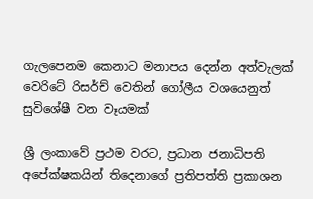ගැලපෙනම කෙනාට මනාපය දෙන්න අත්වැලක් වෙරිටේ රිසර්ච් වෙතින් ගෝලීය වශයෙනුත් සුවිශේෂී වන වෑයමක්

ශ්‍රී ලංකාවේ ප්‍රථම වරට, ප්‍රධාන ජනාධිපති අපේක්ෂකයින් තිදෙනාගේ ප්‍රතිපත්ති ප්‍රකාශන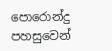පොරොන්දු පහසුවෙන්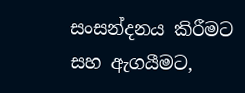සංසන්දනය කිරීමට සහ ඇගයීමට,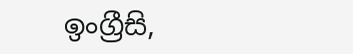ඉංග්‍රීසි,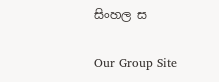සිංහල ස

Our Group Site